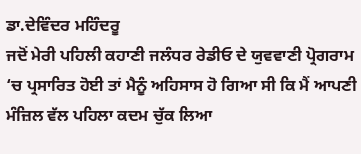ਡਾ.ਦੇਵਿੰਦਰ ਮਹਿੰਦਰੂ
ਜਦੋਂ ਮੇਰੀ ਪਹਿਲੀ ਕਹਾਣੀ ਜਲੰਧਰ ਰੇਡੀਓ ਦੇ ਯੁਵਵਾਣੀ ਪ੍ਰੋਗਰਾਮ ‘ਚ ਪ੍ਰਸਾਰਿਤ ਹੋਈ ਤਾਂ ਮੈਨੂੰ ਅਹਿਸਾਸ ਹੋ ਗਿਆ ਸੀ ਕਿ ਮੈਂ ਆਪਣੀ ਮੰਜ਼ਿਲ ਵੱਲ ਪਹਿਲਾ ਕਦਮ ਚੁੱਕ ਲਿਆ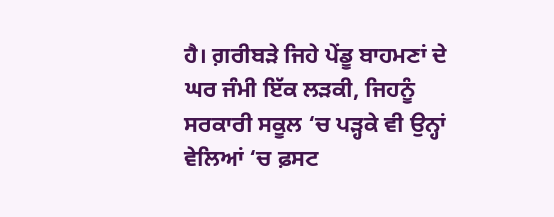ਹੈ। ਗ਼ਰੀਬੜੇ ਜਿਹੇ ਪੇਂਡੂ ਬਾਹਮਣਾਂ ਦੇ ਘਰ ਜੰਮੀ ਇੱਕ ਲੜਕੀ, ਜਿਹਨੂੰ ਸਰਕਾਰੀ ਸਕੂਲ ‘ਚ ਪੜ੍ਹਕੇ ਵੀ ਉਨ੍ਹਾਂ ਵੇਲਿਆਂ ‘ਚ ਫ਼ਸਟ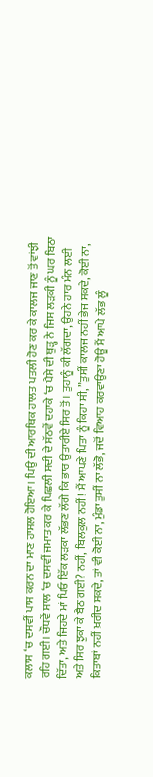ਕਲਾਸ ‘ਚ ਦਸਵੀਂ ਪਾਸ ਕਰਨ ਦਾ ਮਾਣ ਹਾਸਲ ਹੋਇਆ। ਪਿਉ ਦੀ ਆਰਥਿਕ ਹਾਲਤ ਪਤਲੀ ਹੋਣ ਕਰ ਕੇ ਕਾਲਜ ਜਾਣ ਤੋਂ ਵਾਂਝੀ ਰਹਿ ਗਈ। ਚੌਧਵੇਂ ਸਾਲ ‘ਚ ਦਸਵੀਂ ਜਮਾਤ ਕਰ ਕੇ ਪਿਛਲੀ ਸਦੀ ਦੇ ਸੱਠਵੇਂ ਦਹਾਕੇ ‘ਚ ਪੈਸੇ ਦੀ ਥੁੜ੍ਹ ਨੇ ਜਿਸ ਲੜਕੀ ਨੂੰ ਘਰ ਬਿਠਾ ਦਿੱਤਾ, ਅਤੇ ਜਿਹਦੇ ਮਾਂ ਪਿਓ ਇੱਕ ਲੜਕਾ ਲੱਭਣ ਲੱਗੇ ਕਿ ਭਾਰ ਉਤਾਰੀਏ ਸਿਰ ਤੋਂ। ਤੁਹਾਨੂੰ ਕੀ ਲੱਗਦਾ, ਉਹਨੇ ਹਾਰ ਮੰਨ ਲਈ ਅਤੇ ਸਿਰ ਝੁਕਾ ਕੇ ਬੈਠ ਗਈ? ਨਹੀਂ, ਬਿਲਕੁਲ ਨਹੀਂ! ਮੈਂ ਆਪਣੇ ਪਿਤਾ ਨੂੰ ਕਿਹਾ ਸੀ, ”ਤੁਸੀਂ ਕਾਲਜ ਨਹੀਂ ਭੇਜ ਸਕਦੇ, ਕੋਈ ਨਾ, ਕਿਤਾਬਾਂ ਨਹੀਂ ਖ਼ਰੀਦ ਸਕਦੇ, ਤਾਂ ਵੀ ਕੋਈ ਨਾ, ਮੁੰਡਾ ਤੁਸੀਂ ਨਾ ਲੱਭੋ, ਜਦੋਂ ਵਿਆਹ ਕਰਵਾਉਣਾ ਹੋਊ ਮੈਂ ਆਪੇ ਲੱਭ ਲੂੰ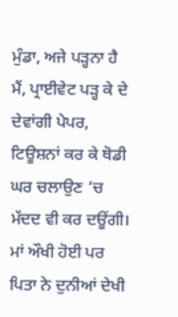ਮੁੰਡਾ, ਅਜੇ ਪੜ੍ਹਨਾ ਹੈ ਮੈਂ, ਪ੍ਰਾਈਵੇਟ ਪੜ੍ਹ ਕੇ ਦੇ ਦੇਵਾਂਗੀ ਪੇਪਰ, ਟਿਊਸ਼ਨਾਂ ਕਰ ਕੇ ਥੋਡੀ ਘਰ ਚਲਾਉਣ ‘ਚ ਮੱਦਦ ਵੀ ਕਰ ਦਊਂਗੀ।
ਮਾਂ ਔਖੀ ਹੋਈ ਪਰ ਪਿਤਾ ਨੇ ਦੁਨੀਆਂ ਦੇਖੀ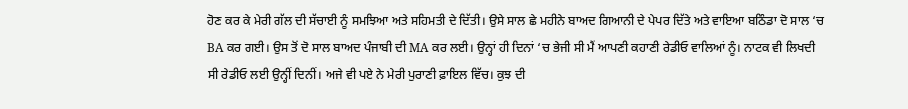ਹੋਣ ਕਰ ਕੇ ਮੇਰੀ ਗੱਲ ਦੀ ਸੱਚਾਈ ਨੂੰ ਸਮਝਿਆ ਅਤੇ ਸਹਿਮਤੀ ਦੇ ਦਿੱਤੀ। ਉਸੇ ਸਾਲ ਛੇ ਮਹੀਨੇ ਬਾਅਦ ਗਿਆਨੀ ਦੇ ਪੇਪਰ ਦਿੱਤੇ ਅਤੇ ਵਾਇਆ ਬਠਿੰਡਾ ਦੋ ਸਾਲ ‘ਚ BA ਕਰ ਗਈ। ਉਸ ਤੋਂ ਦੋ ਸਾਲ ਬਾਅਦ ਪੰਜਾਬੀ ਦੀ MA ਕਰ ਲਈ। ਉਨ੍ਹਾਂ ਹੀ ਦਿਨਾਂ ‘ਚ ਭੇਜੀ ਸੀ ਮੈਂ ਆਪਣੀ ਕਹਾਣੀ ਰੇਡੀਓ ਵਾਲਿਆਂ ਨੂੰ। ਨਾਟਕ ਵੀ ਲਿਖਦੀ ਸੀ ਰੇਡੀਓ ਲਈ ਉਨ੍ਹੀਂ ਦਿਨੀਂ। ਅਜੇ ਵੀ ਪਏ ਨੇ ਮੇਰੀ ਪੁਰਾਣੀ ਫ਼ਾਇਲ ਵਿੱਚ। ਕੁਝ ਦੀ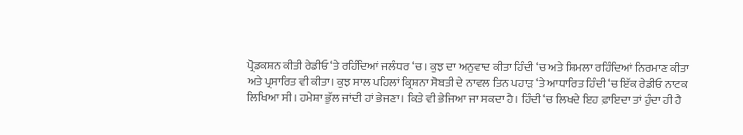ਪ੍ਰੋਡਕਸ਼ਨ ਕੀਤੀ ਰੇਡੀਓ ‘ਤੇ ਰਹਿੰਦਿਆਂ ਜਲੰਧਰ ‘ਚ। ਕੁਝ ਦਾ ਅਨੁਵਾਦ ਕੀਤਾ ਹਿੰਦੀ ‘ਚ ਅਤੇ ਸ਼ਿਮਲਾ ਰਹਿੰਦਿਆਂ ਨਿਰਮਾਣ ਕੀਤਾ ਅਤੇ ਪ੍ਰਸਾਰਿਤ ਵੀ ਕੀਤਾ। ਕੁਝ ਸਾਲ ਪਹਿਲਾਂ ਕ੍ਰਿਸ਼ਨਾ ਸੋਬਤੀ ਦੇ ਨਾਵਲ ਤਿਨ ਪਹਾੜ ‘ਤੇ ਆਧਾਰਿਤ ਹਿੰਦੀ ‘ਚ ਇੱਕ ਰੇਡੀਓ ਨਾਟਕ ਲਿਖਿਆ ਸੀ। ਹਮੇਸ਼ਾ ਭੁੱਲ ਜਾਂਦੀ ਹਾਂ ਭੇਜਣਾ। ਕਿਤੇ ਵੀ ਭੇਜਿਆ ਜਾ ਸਕਦਾ ਹੈ। ਹਿੰਦੀ ‘ਚ ਲਿਖਦੇ ਇਹ ਫ਼ਾਇਦਾ ਤਾਂ ਹੁੰਦਾ ਹੀ ਹੈ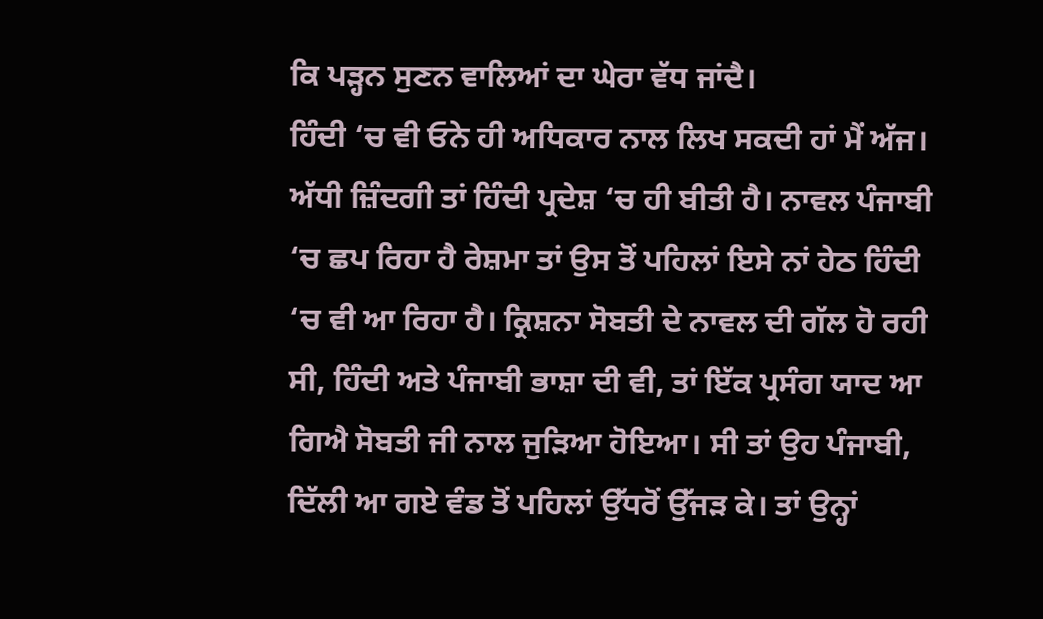ਕਿ ਪੜ੍ਹਨ ਸੁਣਨ ਵਾਲਿਆਂ ਦਾ ਘੇਰਾ ਵੱਧ ਜਾਂਦੈ।
ਹਿੰਦੀ ‘ਚ ਵੀ ਓਨੇ ਹੀ ਅਧਿਕਾਰ ਨਾਲ ਲਿਖ ਸਕਦੀ ਹਾਂ ਮੈਂ ਅੱਜ। ਅੱਧੀ ਜ਼ਿੰਦਗੀ ਤਾਂ ਹਿੰਦੀ ਪ੍ਰਦੇਸ਼ ‘ਚ ਹੀ ਬੀਤੀ ਹੈ। ਨਾਵਲ ਪੰਜਾਬੀ ‘ਚ ਛਪ ਰਿਹਾ ਹੈ ਰੇਸ਼ਮਾ ਤਾਂ ਉਸ ਤੋਂ ਪਹਿਲਾਂ ਇਸੇ ਨਾਂ ਹੇਠ ਹਿੰਦੀ ‘ਚ ਵੀ ਆ ਰਿਹਾ ਹੈ। ਕ੍ਰਿਸ਼ਨਾ ਸੋਬਤੀ ਦੇ ਨਾਵਲ ਦੀ ਗੱਲ ਹੋ ਰਹੀ ਸੀ, ਹਿੰਦੀ ਅਤੇ ਪੰਜਾਬੀ ਭਾਸ਼ਾ ਦੀ ਵੀ, ਤਾਂ ਇੱਕ ਪ੍ਰਸੰਗ ਯਾਦ ਆ ਗਿਐ ਸੋਬਤੀ ਜੀ ਨਾਲ ਜੁੜਿਆ ਹੋਇਆ। ਸੀ ਤਾਂ ਉਹ ਪੰਜਾਬੀ, ਦਿੱਲੀ ਆ ਗਏ ਵੰਡ ਤੋਂ ਪਹਿਲਾਂ ਉੱਧਰੋਂ ਉੱਜੜ ਕੇ। ਤਾਂ ਉਨ੍ਹਾਂ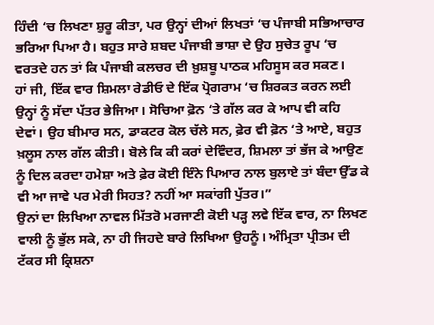ਹਿੰਦੀ ‘ਚ ਲਿਖਣਾ ਸ਼ੁਰੂ ਕੀਤਾ, ਪਰ ਉਨ੍ਹਾਂ ਦੀਆਂ ਲਿਖਤਾਂ ‘ਚ ਪੰਜਾਬੀ ਸਭਿਆਚਾਰ ਭਰਿਆ ਪਿਆ ਹੈ। ਬਹੁਤ ਸਾਰੇ ਸ਼ਬਦ ਪੰਜਾਬੀ ਭਾਸ਼ਾ ਦੇ ਉਹ ਸੁਚੇਤ ਰੂਪ ‘ਚ ਵਰਤਦੇ ਹਨ ਤਾਂ ਕਿ ਪੰਜਾਬੀ ਕਲਚਰ ਦੀ ਖ਼ੁਸ਼ਬੂ ਪਾਠਕ ਮਹਿਸੂਸ ਕਰ ਸਕਣ।
ਹਾਂ ਜੀ, ਇੱਕ ਵਾਰ ਸ਼ਿਮਲਾ ਰੇਡੀਓ ਦੇ ਇੱਕ ਪ੍ਰੋਗਰਾਮ ‘ਚ ਸ਼ਿਰਕਤ ਕਰਨ ਲਈ ਉਨ੍ਹਾਂ ਨੂੰ ਸੱਦਾ ਪੱਤਰ ਭੇਜਿਆ। ਸੋਚਿਆ ਫ਼ੋਨ ‘ਤੇ ਗੱਲ ਕਰ ਕੇ ਆਪ ਵੀ ਕਹਿ ਦੇਵਾਂ। ਉਹ ਬੀਮਾਰ ਸਨ, ਡਾਕਟਰ ਕੋਲ ਚੱਲੇ ਸਨ, ਫ਼ੇਰ ਵੀ ਫ਼ੋਨ ‘ਤੇ ਆਏ, ਬਹੁਤ ਖ਼ਲੂਸ ਨਾਲ ਗੱਲ ਕੀਤੀ। ਬੋਲੇ ਕਿ ਕੀ ਕਰਾਂ ਦੇਵਿੰਦਰ, ਸ਼ਿਮਲਾ ਤਾਂ ਭੱਜ ਕੇ ਆਉਣ ਨੂੰ ਦਿਲ ਕਰਦਾ ਹਮੇਸ਼ਾ ਅਤੇ ਫ਼ੇਰ ਕੋਈ ਇੰਨੇ ਪਿਆਰ ਨਾਲ ਬੁਲਾਏ ਤਾਂ ਬੰਦਾ ਉੱਡ ਕੇ ਵੀ ਆ ਜਾਵੇ ਪਰ ਮੇਰੀ ਸਿਹਤ? ਨਹੀਂ ਆ ਸਕਾਂਗੀ ਪੁੱਤਰ।”
ਉਨਾਂ ਦਾ ਲਿਖਿਆ ਨਾਵਲ ਮਿੱਤਰੋ ਮਰਜਾਣੀ ਕੋਈ ਪੜ੍ਹ ਲਵੇ ਇੱਕ ਵਾਰ, ਨਾ ਲਿਖਣ ਵਾਲੀ ਨੂੰ ਭੁੱਲ ਸਕੇ, ਨਾ ਹੀ ਜਿਹਦੇ ਬਾਰੇ ਲਿਖਿਆ ਉਹਨੂੰ। ਅੰਮ੍ਰਿਤਾ ਪ੍ਰੀਤਮ ਦੀ ਟੱਕਰ ਸੀ ਕ੍ਰਿਸ਼ਨਾ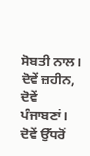ਸੋਬਤੀ ਨਾਲ। ਦੋਵੇਂ ਜ਼ਹੀਨ, ਦੋਵੇਂ ਪੰਜਾਬਣਾਂ। ਦੋਵੇਂ ਉੱਧਰੋਂ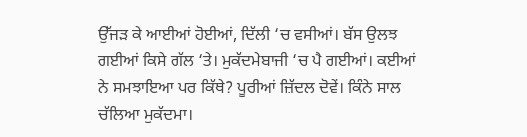ਉੱਜੜ ਕੇ ਆਈਆਂ ਹੋਈਆਂ, ਦਿੱਲੀ ‘ਚ ਵਸੀਆਂ। ਬੱਸ ਉਲਝ ਗਈਆਂ ਕਿਸੇ ਗੱਲ ‘ਤੇ। ਮੁਕੱਦਮੇਬਾਜੀ ‘ਚ ਪੈ ਗਈਆਂ। ਕਈਆਂ ਨੇ ਸਮਝਾਇਆ ਪਰ ਕਿੱਥੇ? ਪੂਰੀਆਂ ਜ਼ਿੱਦਲ ਦੋਵੇਂ। ਕਿੰਨੇ ਸਾਲ ਚੱਲਿਆ ਮੁਕੱਦਮਾ।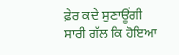ਫ਼ੇਰ ਕਦੇ ਸੁਣਾਊਂਗੀ ਸਾਰੀ ਗੱਲ ਕਿ ਹੋਇਆ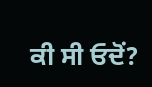ਕੀ ਸੀ ਓਦੋਂ?